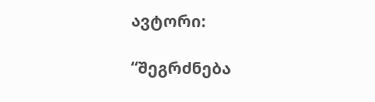ავტორი:

“შეგრძნება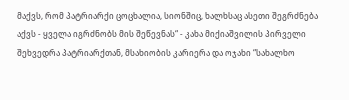მაქვს, რომ პატრიარქი ცოცხალია, სიონშიც, ხალხსაც ასეთი შეგრძნება აქვს - ყველა იგრძნობს მის შეწევნას“ - კახა მიქიაშვილის პირველი შეხვედრა პატრიარქთან, მსახიობის კარიერა და ოჯახი “სახალხო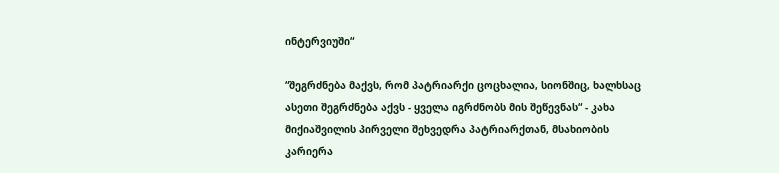ინტერვიუში“

“შეგრძნება მაქვს, რომ პატრიარქი ცოცხალია, სიონშიც, ხალხსაც ასეთი შეგრძნება აქვს - ყველა იგრძნობს მის შეწევნას“ - კახა მიქიაშვილის პირველი შეხვედრა პატრიარქთან, მსახიობის კარიერა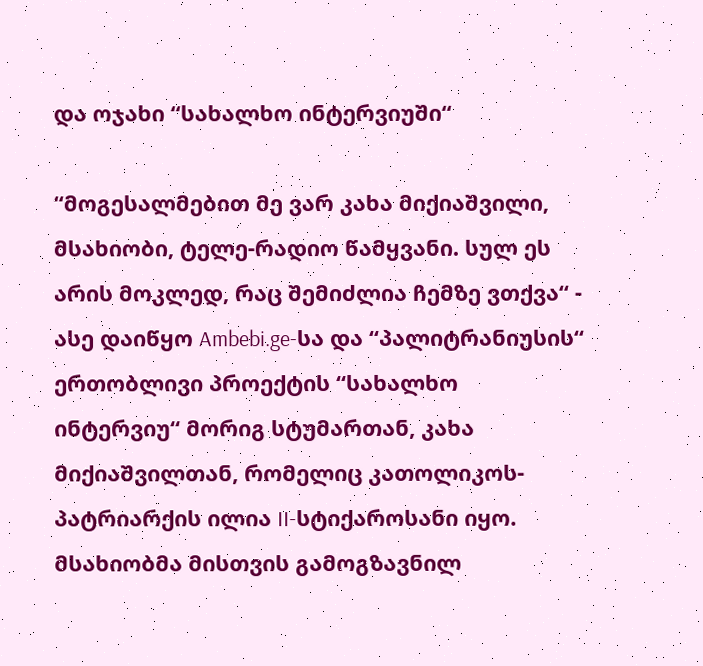და ოჯახი “სახალხო ინტერვიუში“

“მოგესალმებით მე ვარ კახა მიქიაშვილი, მსახიობი, ტელე-რადიო წამყვანი. სულ ეს არის მოკლედ, რაც შემიძლია ჩემზე ვთქვა“ - ასე დაიწყო Ambebi.ge-სა და “პალიტრანიუსის“ ერთობლივი პროექტის “სახალხო ინტერვიუ“ მორიგ სტუმართან, კახა მიქიაშვილთან, რომელიც კათოლიკოს-პატრიარქის ილია II-სტიქაროსანი იყო. მსახიობმა მისთვის გამოგზავნილ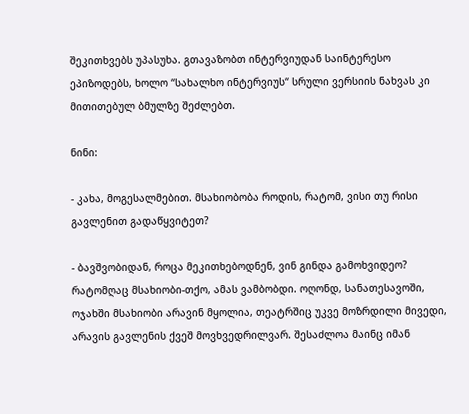შეკითხვებს უპასუხა. გთავაზობთ ინტერვიუდან საინტერესო ეპიზოდებს, ხოლო “სახალხო ინტერვიუს“ სრული ვერსიის ნახვას კი მითითებულ ბმულზე შეძლებთ.

ნინი:

- კახა, მოგესალმებით. მსახიობობა როდის, რატომ, ვისი თუ რისი გავლენით გადაწყვიტეთ?

- ბავშვობიდან, როცა მეკითხებოდნენ, ვინ გინდა გამოხვიდეო? რატომღაც მსახიობი-თქო, ამას ვამბობდი. ოღონდ, სანათესავოში, ოჯახში მსახიობი არავინ მყოლია, თეატრშიც უკვე მოზრდილი მივედი, არავის გავლენის ქვეშ მოვხვედრილვარ. შესაძლოა მაინც იმან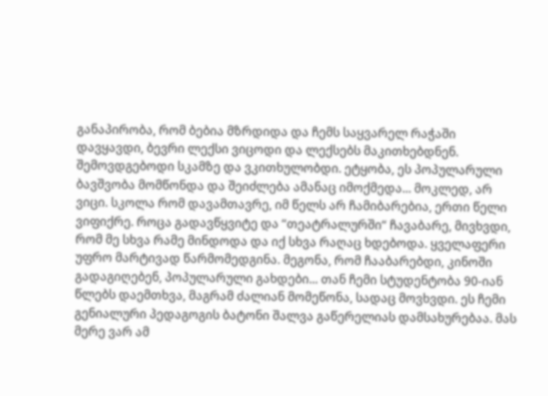განაპირობა, რომ ბებია მზრდიდა და ჩემს საყვარელ რაჭაში დავყავდი, ბევრი ლექსი ვიცოდი და ლექსებს მაკითხებდნენ. შემოვდგებოდი სკამზე და ვკითხულობდი. ეტყობა, ეს პოპულარული ბავშვობა მომწონდა და შეიძლება ამანაც იმოქმედა... მოკლედ, არ ვიცი. სკოლა რომ დავამთავრე, იმ წელს არ ჩამიბარებია, ერთი წელი ვიფიქრე. როცა გადავწყვიტე და “თეატრალურში“ ჩავაბარე, მივხვდი, რომ მე სხვა რამე მინდოდა და იქ სხვა რაღაც ხდებოდა. ყველაფერი უფრო მარტივად წარმომედგინა. მეგონა, რომ ჩააბარებდი, კინოში გადაგიღებენ, პოპულარული გახდები... თან ჩემი სტუდენტობა 90-იან წლებს დაემთხვა, მაგრამ ძალიან მომეწონა, სადაც მოვხვდი. ეს ჩემი გენიალური პედაგოგის ბატონი შალვა გაწერელიას დამსახურებაა. მას მერე ვარ ამ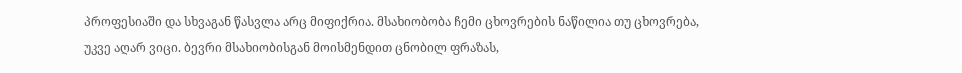პროფესიაში და სხვაგან წასვლა არც მიფიქრია. მსახიობობა ჩემი ცხოვრების ნაწილია თუ ცხოვრება, უკვე აღარ ვიცი. ბევრი მსახიობისგან მოისმენდით ცნობილ ფრაზას,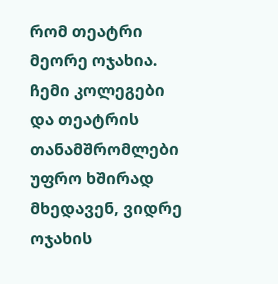რომ თეატრი მეორე ოჯახია. ჩემი კოლეგები და თეატრის თანამშრომლები უფრო ხშირად მხედავენ, ვიდრე ოჯახის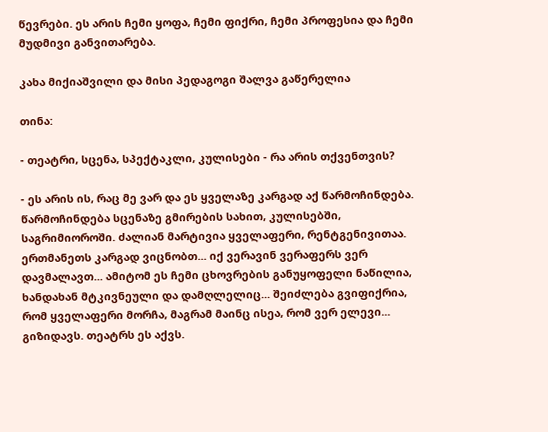წევრები. ეს არის ჩემი ყოფა, ჩემი ფიქრი, ჩემი პროფესია და ჩემი მუდმივი განვითარება.

კახა მიქიაშვილი და მისი პედაგოგი შალვა გაწერელია

თინა:

- თეატრი, სცენა, სპექტაკლი, კულისები - რა არის თქვენთვის?

- ეს არის ის, რაც მე ვარ და ეს ყველაზე კარგად აქ წარმოჩინდება. წარმოჩინდება სცენაზე გმირების სახით, კულისებში, საგრიმიოროში. ძალიან მარტივია ყველაფერი, რენტგენივითაა. ერთმანეთს კარგად ვიცნობთ... იქ ვერავინ ვერაფერს ვერ დავმალავთ... ამიტომ ეს ჩემი ცხოვრების განუყოფელი ნაწილია, ხანდახან მტკივნეული და დამღლელიც... შეიძლება გვიფიქრია, რომ ყველაფერი მორჩა, მაგრამ მაინც ისეა, რომ ვერ ელევი... გიზიდავს. თეატრს ეს აქვს.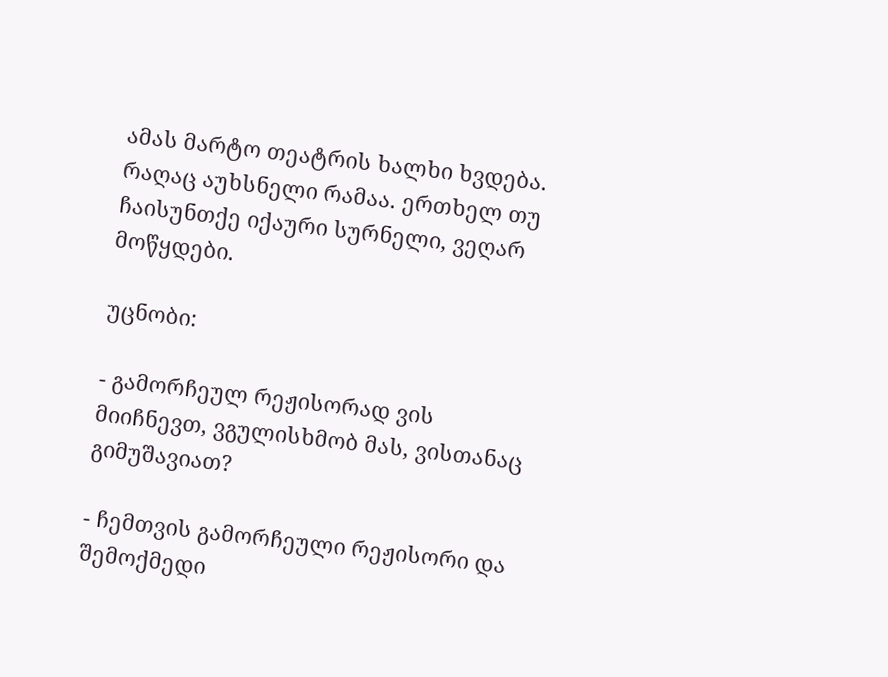ამას მარტო თეატრის ხალხი ხვდება. რაღაც აუხსნელი რამაა. ერთხელ თუ ჩაისუნთქე იქაური სურნელი, ვეღარ მოწყდები.

უცნობი:

- გამორჩეულ რეჟისორად ვის მიიჩნევთ, ვგულისხმობ მას, ვისთანაც გიმუშავიათ?

- ჩემთვის გამორჩეული რეჟისორი და შემოქმედი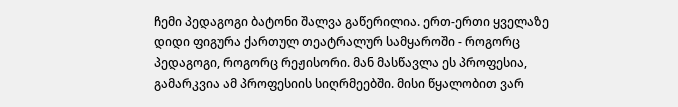ჩემი პედაგოგი ბატონი შალვა გაწერილია. ერთ-ერთი ყველაზე დიდი ფიგურა ქართულ თეატრალურ სამყაროში - როგორც პედაგოგი, როგორც რეჟისორი. მან მასწავლა ეს პროფესია, გამარკვია ამ პროფესიის სიღრმეებში. მისი წყალობით ვარ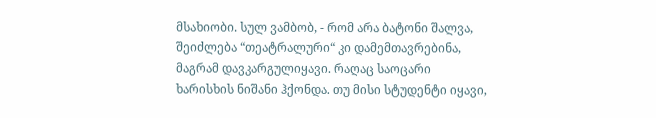მსახიობი. სულ ვამბობ, - რომ არა ბატონი შალვა, შეიძლება “თეატრალური“ კი დამემთავრებინა, მაგრამ დავკარგულიყავი. რაღაც საოცარი ხარისხის ნიშანი ჰქონდა. თუ მისი სტუდენტი იყავი,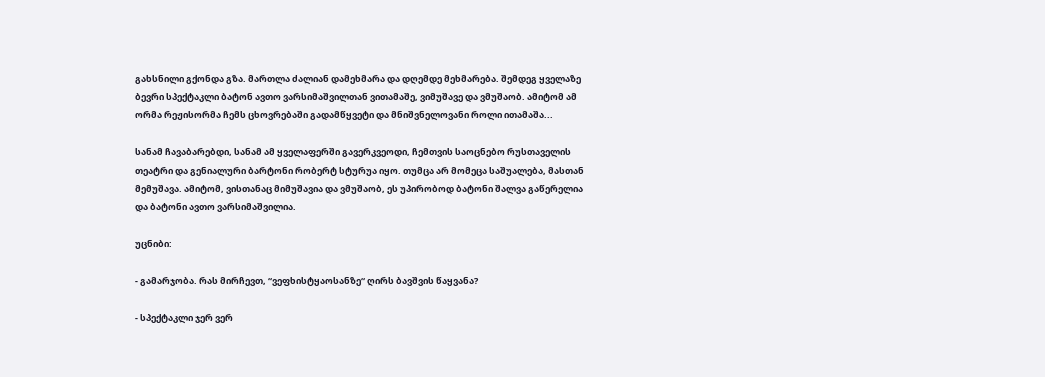გახსნილი გქონდა გზა. მართლა ძალიან დამეხმარა და დღემდე მეხმარება. შემდეგ ყველაზე ბევრი სპექტაკლი ბატონ ავთო ვარსიმაშვილთან ვითამაშე, ვიმუშავე და ვმუშაობ. ამიტომ ამ ორმა რეჟისორმა ჩემს ცხოვრებაში გადამწყვეტი და მნიშვნელოვანი როლი ითამაშა...

სანამ ჩავაბარებდი, სანამ ამ ყველაფერში გავერკვეოდი, ჩემთვის საოცნებო რუსთაველის თეატრი და გენიალური ბარტონი რობერტ სტურუა იყო. თუმცა არ მომეცა საშუალება, მასთან მემუშავა. ამიტომ, ვისთანაც მიმუშავია და ვმუშაობ, ეს უპირობოდ ბატონი შალვა გაწერელია და ბატონი ავთო ვარსიმაშვილია.

უცნიბი:

- გამარჯობა. რას მირჩევთ, “ვეფხისტყაოსანზე“ ღირს ბავშვის წაყვანა?

- სპექტაკლი ჯერ ვერ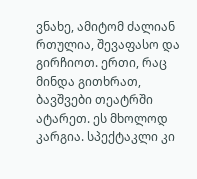ვნახე, ამიტომ ძალიან რთულია, შევაფასო და გირჩიოთ. ერთი, რაც მინდა გითხრათ, ბავშვები თეატრში ატარეთ. ეს მხოლოდ კარგია. სპექტაკლი კი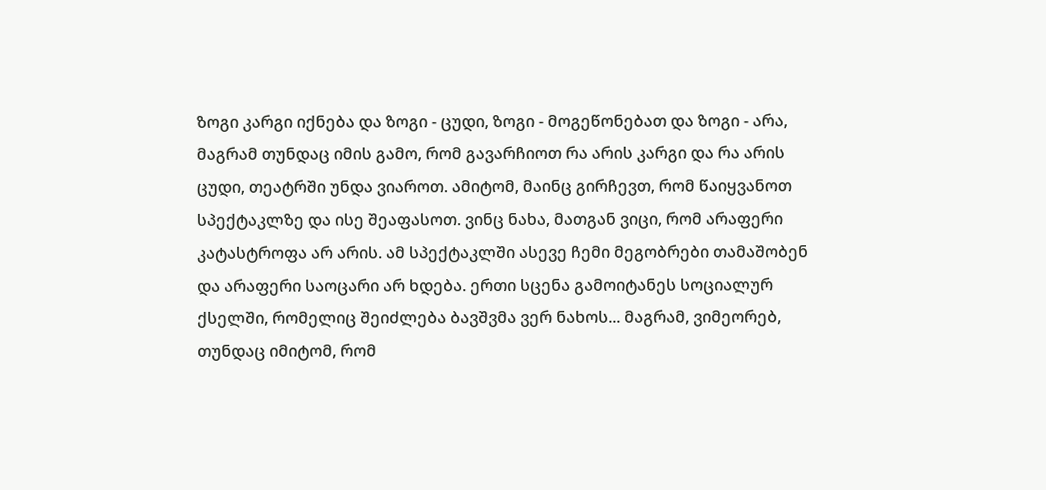ზოგი კარგი იქნება და ზოგი - ცუდი, ზოგი - მოგეწონებათ და ზოგი - არა, მაგრამ თუნდაც იმის გამო, რომ გავარჩიოთ რა არის კარგი და რა არის ცუდი, თეატრში უნდა ვიაროთ. ამიტომ, მაინც გირჩევთ, რომ წაიყვანოთ სპექტაკლზე და ისე შეაფასოთ. ვინც ნახა, მათგან ვიცი, რომ არაფერი კატასტროფა არ არის. ამ სპექტაკლში ასევე ჩემი მეგობრები თამაშობენ და არაფერი საოცარი არ ხდება. ერთი სცენა გამოიტანეს სოციალურ ქსელში, რომელიც შეიძლება ბავშვმა ვერ ნახოს... მაგრამ, ვიმეორებ, თუნდაც იმიტომ, რომ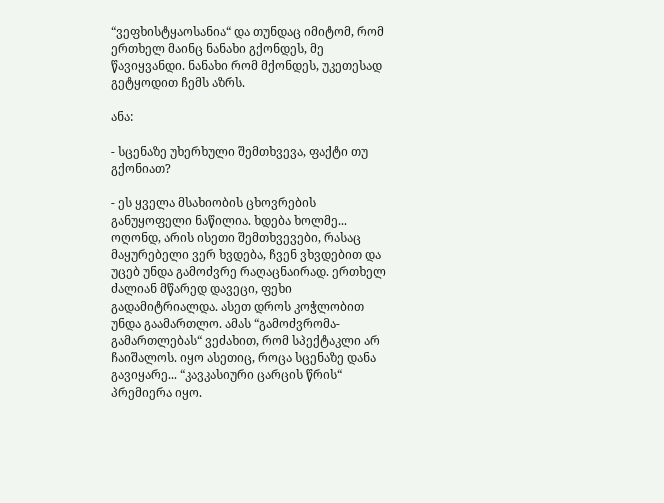“ვეფხისტყაოსანია“ და თუნდაც იმიტომ, რომ ერთხელ მაინც ნანახი გქონდეს, მე წავიყვანდი. ნანახი რომ მქონდეს, უკეთესად გეტყოდით ჩემს აზრს.

ანა:

- სცენაზე უხერხული შემთხვევა, ფაქტი თუ გქონიათ?

- ეს ყველა მსახიობის ცხოვრების განუყოფელი ნაწილია. ხდება ხოლმე... ოღონდ, არის ისეთი შემთხვევები, რასაც მაყურებელი ვერ ხვდება, ჩვენ ვხვდებით და უცებ უნდა გამოძვრე რაღაცნაირად. ერთხელ ძალიან მწარედ დავეცი, ფეხი გადამიტრიალდა. ასეთ დროს კოჭლობით უნდა გაამართლო. ამას “გამოძვრომა-გამართლებას“ ვეძახით, რომ სპექტაკლი არ ჩაიშალოს. იყო ასეთიც, როცა სცენაზე დანა გავიყარე... “კავკასიური ცარცის წრის“ პრემიერა იყო.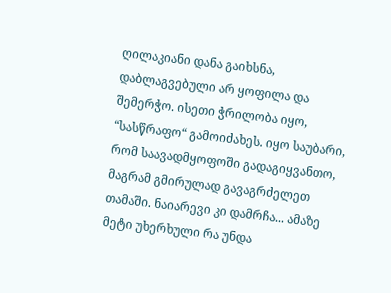ღილაკიანი დანა გაიხსნა, დაბლაგვებული არ ყოფილა და შემერჭო. ისეთი ჭრილობა იყო, “სასწრაფო“ გამოიძახეს. იყო საუბარი, რომ საავადმყოფოში გადაგიყვანთო, მაგრამ გმირულად გავაგრძელეთ თამაში. ნაიარევი კი დამრჩა... ამაზე მეტი უხერხული რა უნდა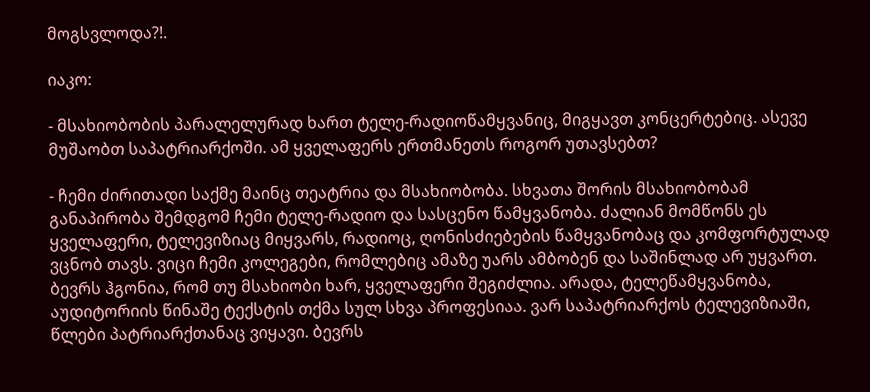მოგსვლოდა?!.

იაკო:

- მსახიობობის პარალელურად ხართ ტელე-რადიოწამყვანიც, მიგყავთ კონცერტებიც. ასევე მუშაობთ საპატრიარქოში. ამ ყველაფერს ერთმანეთს როგორ უთავსებთ?

- ჩემი ძირითადი საქმე მაინც თეატრია და მსახიობობა. სხვათა შორის მსახიობობამ განაპირობა შემდგომ ჩემი ტელე-რადიო და სასცენო წამყვანობა. ძალიან მომწონს ეს ყველაფერი, ტელევიზიაც მიყვარს, რადიოც, ღონისძიებების წამყვანობაც და კომფორტულად ვცნობ თავს. ვიცი ჩემი კოლეგები, რომლებიც ამაზე უარს ამბობენ და საშინლად არ უყვართ. ბევრს ჰგონია, რომ თუ მსახიობი ხარ, ყველაფერი შეგიძლია. არადა, ტელეწამყვანობა, აუდიტორიის წინაშე ტექსტის თქმა სულ სხვა პროფესიაა. ვარ საპატრიარქოს ტელევიზიაში, წლები პატრიარქთანაც ვიყავი. ბევრს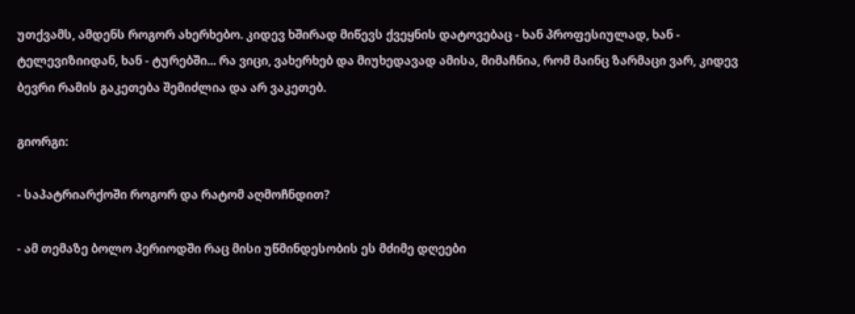უთქვამს, ამდენს როგორ ახერხებო. კიდევ ხშირად მიწევს ქვეყნის დატოვებაც - ხან პროფესიულად, ხან - ტელევიზიიდან, ხან - ტურებში... რა ვიცი, ვახერხებ და მიუხედავად ამისა, მიმაჩნია, რომ მაინც ზარმაცი ვარ, კიდევ ბევრი რამის გაკეთება შემიძლია და არ ვაკეთებ.

გიორგი:

- საპატრიარქოში როგორ და რატომ აღმოჩნდით?

- ამ თემაზე ბოლო პერიოდში რაც მისი უწმინდესობის ეს მძიმე დღეები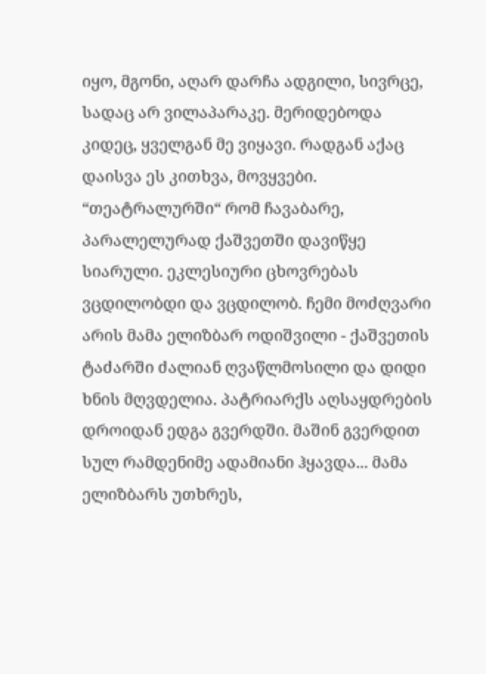იყო, მგონი, აღარ დარჩა ადგილი, სივრცე, სადაც არ ვილაპარაკე. მერიდებოდა კიდეც, ყველგან მე ვიყავი. რადგან აქაც დაისვა ეს კითხვა, მოვყვები. “თეატრალურში“ რომ ჩავაბარე, პარალელურად ქაშვეთში დავიწყე სიარული. ეკლესიური ცხოვრებას ვცდილობდი და ვცდილობ. ჩემი მოძღვარი არის მამა ელიზბარ ოდიშვილი - ქაშვეთის ტაძარში ძალიან ღვაწლმოსილი და დიდი ხნის მღვდელია. პატრიარქს აღსაყდრების დროიდან ედგა გვერდში. მაშინ გვერდით სულ რამდენიმე ადამიანი ჰყავდა... მამა ელიზბარს უთხრეს,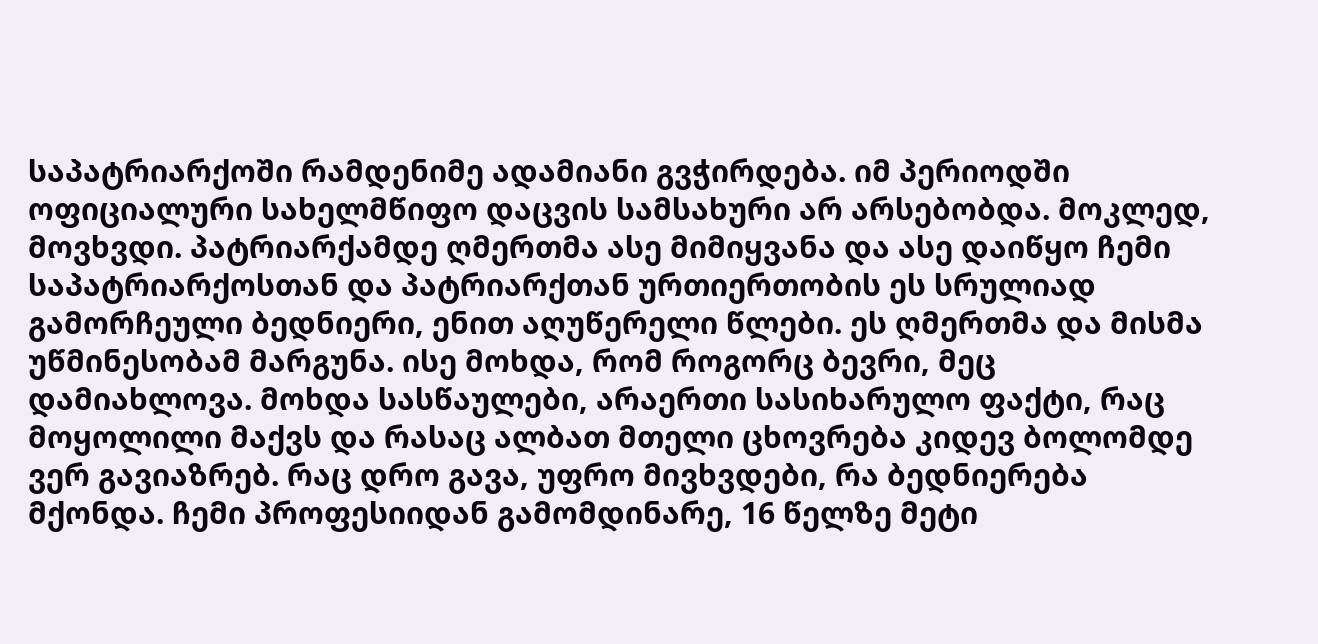საპატრიარქოში რამდენიმე ადამიანი გვჭირდება. იმ პერიოდში ოფიციალური სახელმწიფო დაცვის სამსახური არ არსებობდა. მოკლედ, მოვხვდი. პატრიარქამდე ღმერთმა ასე მიმიყვანა და ასე დაიწყო ჩემი საპატრიარქოსთან და პატრიარქთან ურთიერთობის ეს სრულიად გამორჩეული ბედნიერი, ენით აღუწერელი წლები. ეს ღმერთმა და მისმა უწმინესობამ მარგუნა. ისე მოხდა, რომ როგორც ბევრი, მეც დამიახლოვა. მოხდა სასწაულები, არაერთი სასიხარულო ფაქტი, რაც მოყოლილი მაქვს და რასაც ალბათ მთელი ცხოვრება კიდევ ბოლომდე ვერ გავიაზრებ. რაც დრო გავა, უფრო მივხვდები, რა ბედნიერება მქონდა. ჩემი პროფესიიდან გამომდინარე, 16 წელზე მეტი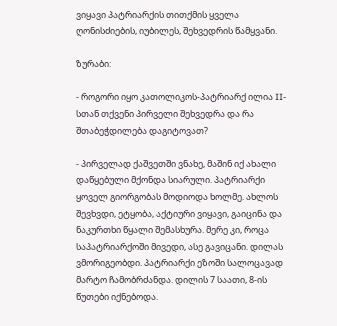ვიყავი პატრიარქის თითქმის ყველა ღონისძიების, იუბილეს, შეხვედრის წამყვანი.

ზურაბი:

- როგორი იყო კათოლიკოს-პატრიარქ ილია II-სთან თქვენი პირველი შეხვედრა და რა შთაბეჭდილება დაგიტოვათ?

- პირველად ქაშვეთში ვნახე, მაშინ იქ ახალი დაწყებული მქონდა სიარული. პატრიარქი ყოველ გიორგობას მოდიოდა ხოლმე. ახლოს შევხვდი, ეტყობა, აქტიური ვიყავი, გაიცინა და ნაკურთხი წყალი შემასხურა. მერე კი, როცა საპატრიარქოში მივედი, ასე გავიცანი. დილას ვმორიგეობდი. პატრიარქი ეზოში სალოცავად მარტო ჩამობრძანდა. დილის 7 საათი, 8-ის წუთები იქნებოდა.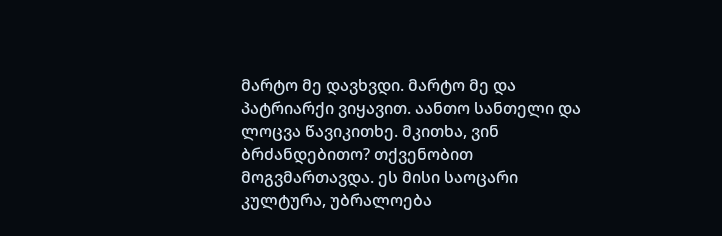მარტო მე დავხვდი. მარტო მე და პატრიარქი ვიყავით. აანთო სანთელი და ლოცვა წავიკითხე. მკითხა, ვინ ბრძანდებითო? თქვენობით მოგვმართავდა. ეს მისი საოცარი კულტურა, უბრალოება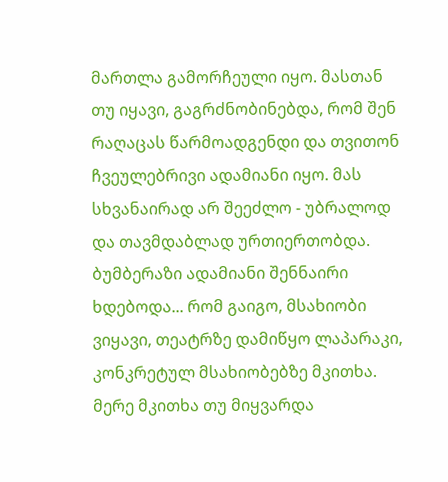მართლა გამორჩეული იყო. მასთან თუ იყავი, გაგრძნობინებდა, რომ შენ რაღაცას წარმოადგენდი და თვითონ ჩვეულებრივი ადამიანი იყო. მას სხვანაირად არ შეეძლო - უბრალოდ და თავმდაბლად ურთიერთობდა. ბუმბერაზი ადამიანი შენნაირი ხდებოდა... რომ გაიგო, მსახიობი ვიყავი, თეატრზე დამიწყო ლაპარაკი, კონკრეტულ მსახიობებზე მკითხა. მერე მკითხა თუ მიყვარდა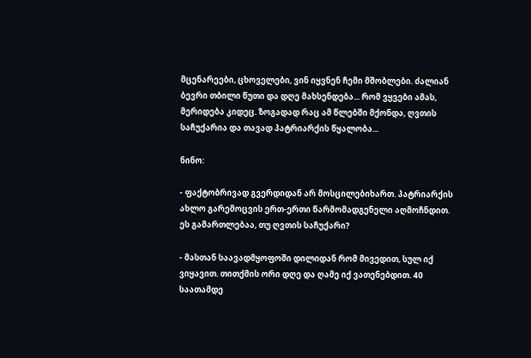მცენარეები, ცხოველები, ვინ იყვნენ ჩემი მშობლები. ძალიან ბევრი თბილი წუთი და დღე მახსენდება... რომ ვყვები ამას, მერიდება კიდეც. ზოგადად რაც ამ წლებში მქონდა, ღვთის საჩუქარია და თავად პატრიარქის წყალობა...

ნინო:

- ფაქტობრივად გვერდიდან არ მოსცილებიხართ. პატრიარქის ახლო გარემოცვის ერთ-ერთი წარმომადგენელი აღმოჩნდით. ეს გამართლებაა, თუ ღვთის საჩუქარი?

- მასთან საავადმყოფოში დილიდან რომ მივედით, სულ იქ ვიყავით. თითქმის ორი დღე და ღამე იქ ვათენებდით. 40 საათამდე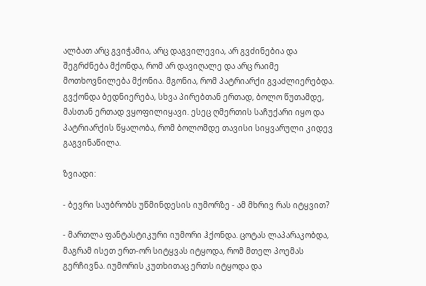ალბათ არც გვიჭამია, არც დაგვილევია, არ გვძინებია და შეგრძნება მქონდა, რომ არ დავიღალე და არც რაიმე მოთხოვნილება მქონია. მგონია, რომ პატრიარქი გვაძლიერებდა. გვქონდა ბედნიერება, სხვა პირებთან ერთად, ბოლო წუთამდე, მასთან ერთად ვყოფილიყავი. ესეც ღმერთის საჩუქარი იყო და პატრიარქის წყალობა, რომ ბოლომდე თავისი სიყვარული კიდევ გაგვინაწილა.

ზვიადი:

- ბევრი საუბრობს უწმინდესის იუმორზე - ამ მხრივ რას იტყვით?

- მართლა ფანტასტიკური იუმორი ჰქონდა. ცოტას ლაპარაკობდა, მაგრამ ისეთ ერთ-ორ სიტყვას იტყოდა, რომ მთელ პოემას გერჩივნა. იუმორის კუთხითაც ერთს იტყოდა და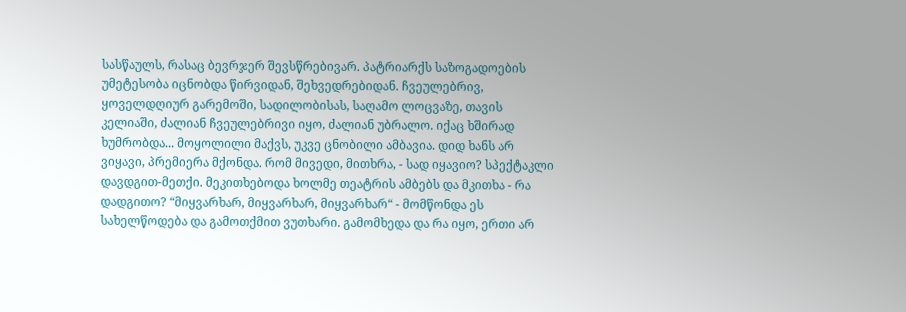სასწაულს, რასაც ბევრჯერ შევსწრებივარ. პატრიარქს საზოგადოების უმეტესობა იცნობდა წირვიდან, შეხვედრებიდან. ჩვეულებრივ, ყოველდღიურ გარემოში, სადილობისას, საღამო ლოცვაზე, თავის კელიაში, ძალიან ჩვეულებრივი იყო, ძალიან უბრალო. იქაც ხშირად ხუმრობდა... მოყოლილი მაქვს, უკვე ცნობილი ამბავია. დიდ ხანს არ ვიყავი, პრემიერა მქონდა. რომ მივედი, მითხრა, - სად იყავიო? სპექტაკლი დავდგით-მეთქი. მეკითხებოდა ხოლმე თეატრის ამბებს და მკითხა - რა დადგითო? “მიყვარხარ, მიყვარხარ, მიყვარხარ“ - მომწონდა ეს სახელწოდება და გამოთქმით ვუთხარი. გამომხედა და რა იყო, ერთი არ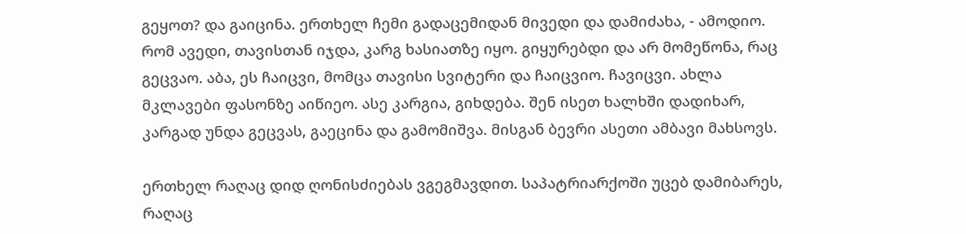გეყოთ? და გაიცინა. ერთხელ ჩემი გადაცემიდან მივედი და დამიძახა, - ამოდიო. რომ ავედი, თავისთან იჯდა, კარგ ხასიათზე იყო. გიყურებდი და არ მომეწონა, რაც გეცვაო. აბა, ეს ჩაიცვი, მომცა თავისი სვიტერი და ჩაიცვიო. ჩავიცვი. ახლა მკლავები ფასონზე აიწიეო. ასე კარგია, გიხდება. შენ ისეთ ხალხში დადიხარ, კარგად უნდა გეცვას, გაეცინა და გამომიშვა. მისგან ბევრი ასეთი ამბავი მახსოვს.

ერთხელ რაღაც დიდ ღონისძიებას ვგეგმავდით. საპატრიარქოში უცებ დამიბარეს, რაღაც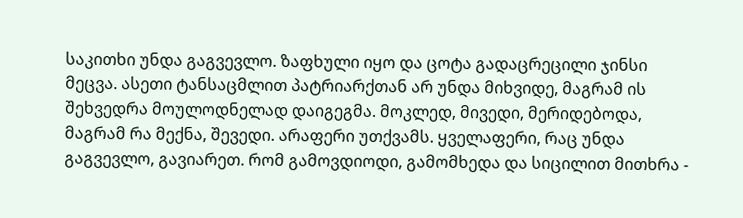საკითხი უნდა გაგვევლო. ზაფხული იყო და ცოტა გადაცრეცილი ჯინსი მეცვა. ასეთი ტანსაცმლით პატრიარქთან არ უნდა მიხვიდე, მაგრამ ის შეხვედრა მოულოდნელად დაიგეგმა. მოკლედ, მივედი, მერიდებოდა, მაგრამ რა მექნა, შევედი. არაფერი უთქვამს. ყველაფერი, რაც უნდა გაგვევლო, გავიარეთ. რომ გამოვდიოდი, გამომხედა და სიცილით მითხრა -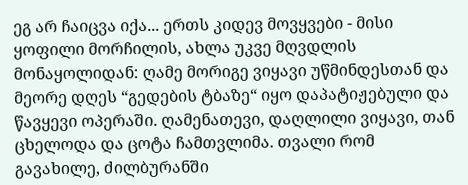ეგ არ ჩაიცვა იქა... ერთს კიდევ მოვყვები - მისი ყოფილი მორჩილის, ახლა უკვე მღვდლის მონაყოლიდან: ღამე მორიგე ვიყავი უწმინდესთან და მეორე დღეს “გედების ტბაზე“ იყო დაპატიჟებული და წავყევი ოპერაში. ღამენათევი, დაღლილი ვიყავი, თან ცხელოდა და ცოტა ჩამთვლიმა. თვალი რომ გავახილე, ძილბურანში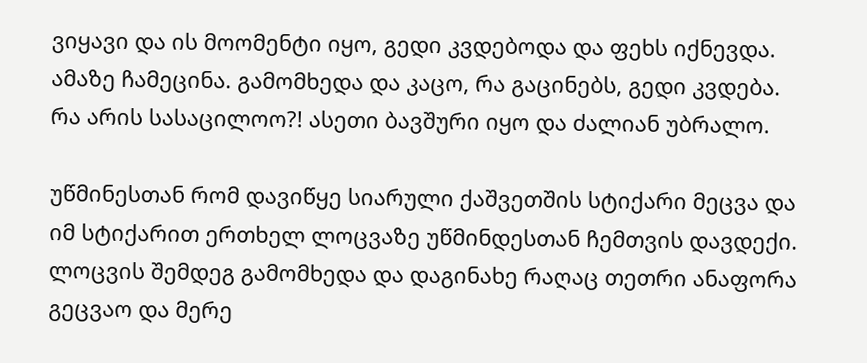ვიყავი და ის მოომენტი იყო, გედი კვდებოდა და ფეხს იქნევდა. ამაზე ჩამეცინა. გამომხედა და კაცო, რა გაცინებს, გედი კვდება. რა არის სასაცილოო?! ასეთი ბავშური იყო და ძალიან უბრალო.

უწმინესთან რომ დავიწყე სიარული ქაშვეთშის სტიქარი მეცვა და იმ სტიქარით ერთხელ ლოცვაზე უწმინდესთან ჩემთვის დავდექი. ლოცვის შემდეგ გამომხედა და დაგინახე რაღაც თეთრი ანაფორა გეცვაო და მერე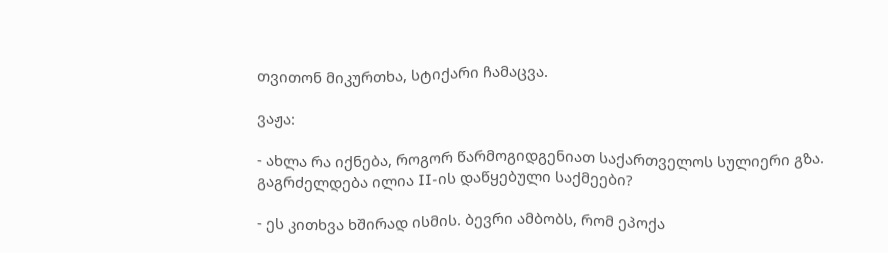თვითონ მიკურთხა, სტიქარი ჩამაცვა.

ვაჟა:

- ახლა რა იქნება, როგორ წარმოგიდგენიათ საქართველოს სულიერი გზა. გაგრძელდება ილია II-ის დაწყებული საქმეები?

- ეს კითხვა ხშირად ისმის. ბევრი ამბობს, რომ ეპოქა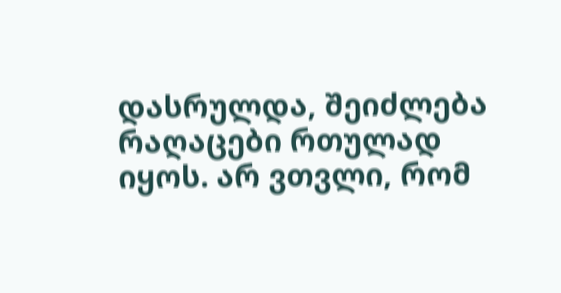დასრულდა, შეიძლება რაღაცები რთულად იყოს. არ ვთვლი, რომ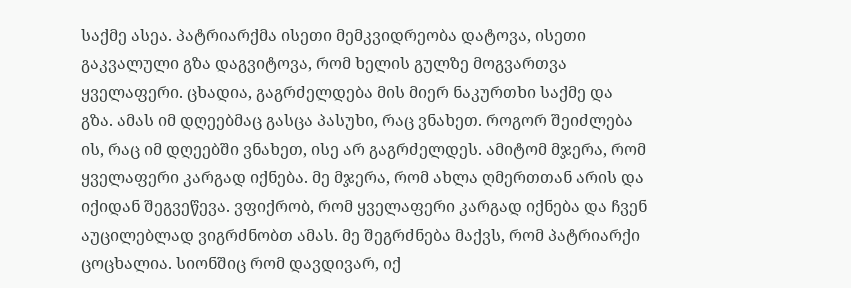საქმე ასეა. პატრიარქმა ისეთი მემკვიდრეობა დატოვა, ისეთი გაკვალული გზა დაგვიტოვა, რომ ხელის გულზე მოგვართვა ყველაფერი. ცხადია, გაგრძელდება მის მიერ ნაკურთხი საქმე და გზა. ამას იმ დღეებმაც გასცა პასუხი, რაც ვნახეთ. როგორ შეიძლება ის, რაც იმ დღეებში ვნახეთ, ისე არ გაგრძელდეს. ამიტომ მჯერა, რომ ყველაფერი კარგად იქნება. მე მჯერა, რომ ახლა ღმერთთან არის და იქიდან შეგვეწევა. ვფიქრობ, რომ ყველაფერი კარგად იქნება და ჩვენ აუცილებლად ვიგრძნობთ ამას. მე შეგრძნება მაქვს, რომ პატრიარქი ცოცხალია. სიონშიც რომ დავდივარ, იქ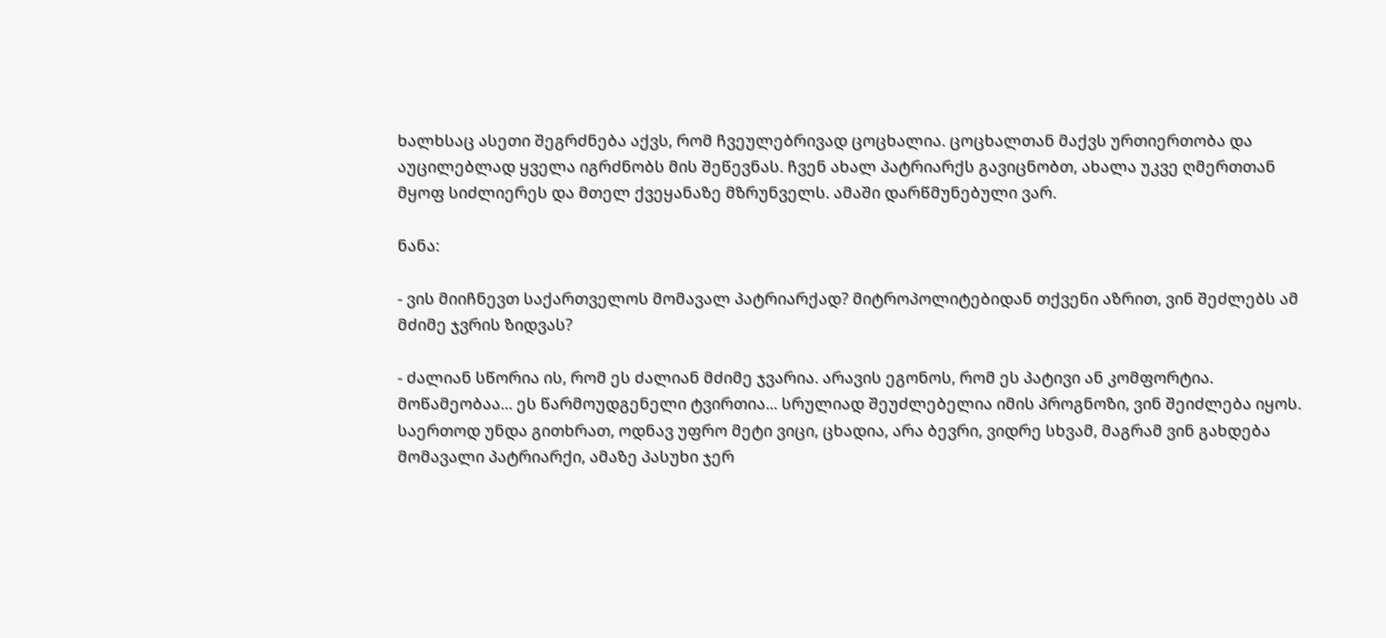ხალხსაც ასეთი შეგრძნება აქვს, რომ ჩვეულებრივად ცოცხალია. ცოცხალთან მაქვს ურთიერთობა და აუცილებლად ყველა იგრძნობს მის შეწევნას. ჩვენ ახალ პატრიარქს გავიცნობთ, ახალა უკვე ღმერთთან მყოფ სიძლიერეს და მთელ ქვეყანაზე მზრუნველს. ამაში დარწმუნებული ვარ.

ნანა:

- ვის მიიჩნევთ საქართველოს მომავალ პატრიარქად? მიტროპოლიტებიდან თქვენი აზრით, ვინ შეძლებს ამ მძიმე ჯვრის ზიდვას?

- ძალიან სწორია ის, რომ ეს ძალიან მძიმე ჯვარია. არავის ეგონოს, რომ ეს პატივი ან კომფორტია. მოწამეობაა... ეს წარმოუდგენელი ტვირთია... სრულიად შეუძლებელია იმის პროგნოზი, ვინ შეიძლება იყოს. საერთოდ უნდა გითხრათ, ოდნავ უფრო მეტი ვიცი, ცხადია, არა ბევრი, ვიდრე სხვამ, მაგრამ ვინ გახდება მომავალი პატრიარქი, ამაზე პასუხი ჯერ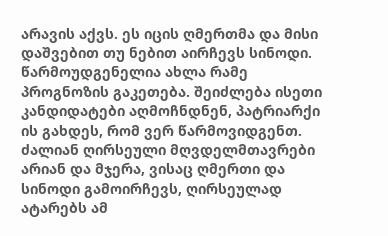არავის აქვს. ეს იცის ღმერთმა და მისი დაშვებით თუ ნებით აირჩევს სინოდი. წარმოუდგენელია ახლა რამე პროგნოზის გაკეთება. შეიძლება ისეთი კანდიდატები აღმოჩნდნენ, პატრიარქი ის გახდეს, რომ ვერ წარმოვიდგენთ. ძალიან ღირსეული მღვდელმთავრები არიან და მჯერა, ვისაც ღმერთი და სინოდი გამოირჩევს, ღირსეულად ატარებს ამ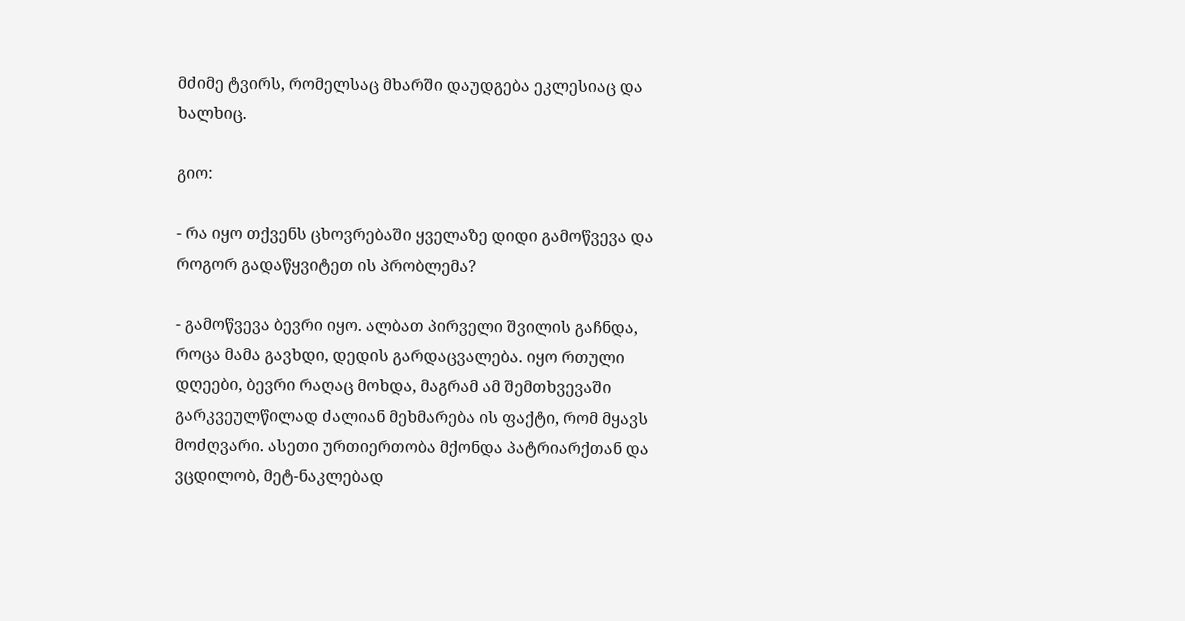მძიმე ტვირს, რომელსაც მხარში დაუდგება ეკლესიაც და ხალხიც.

გიო:

- რა იყო თქვენს ცხოვრებაში ყველაზე დიდი გამოწვევა და როგორ გადაწყვიტეთ ის პრობლემა?

- გამოწვევა ბევრი იყო. ალბათ პირველი შვილის გაჩნდა, როცა მამა გავხდი, დედის გარდაცვალება. იყო რთული დღეები, ბევრი რაღაც მოხდა, მაგრამ ამ შემთხვევაში გარკვეულწილად ძალიან მეხმარება ის ფაქტი, რომ მყავს მოძღვარი. ასეთი ურთიერთობა მქონდა პატრიარქთან და ვცდილობ, მეტ-ნაკლებად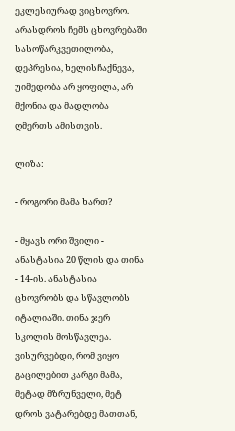ეკლესიურად ვიცხოვრო. არასდროს ჩემს ცხოვრებაში სასოწარკვეთილობა, დეპრესია, ხელისჩაქნევა, უიმედობა არ ყოფილა, არ მქონია და მადლობა ღმერთს ამისთვის.

ლიზა:

- როგორი მამა ხართ?

- მყავს ორი შვილი - ანასტასია 20 წლის და თინა - 14-ის. ანასტასია ცხოვრობს და სწავლობს იტალიაში. თინა ჯერ სკოლის მოსწავლეა. ვისურვებდი, რომ ვიყო გაცილებით კარგი მამა, მეტად მზრუნველი, მეტ დროს ვატარებდე მათთან,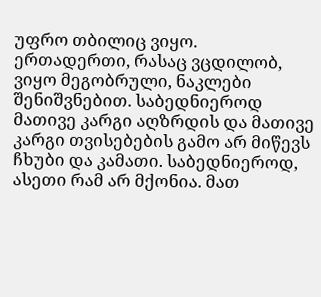უფრო თბილიც ვიყო. ერთადერთი, რასაც ვცდილობ, ვიყო მეგობრული, ნაკლები შენიშვნებით. საბედნიეროდ მათივე კარგი აღზრდის და მათივე კარგი თვისებების გამო არ მიწევს ჩხუბი და კამათი. საბედნიეროდ, ასეთი რამ არ მქონია. მათ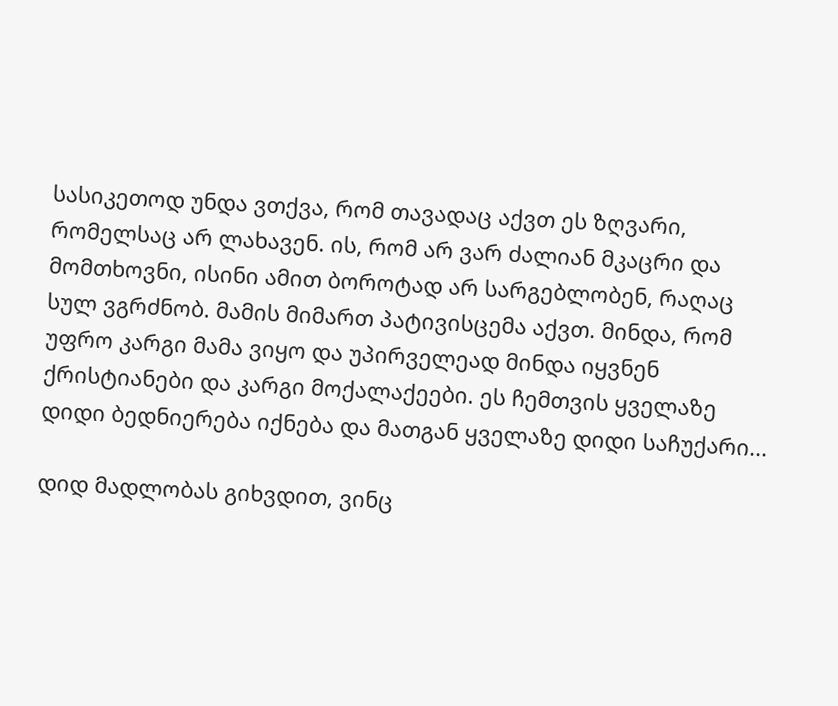სასიკეთოდ უნდა ვთქვა, რომ თავადაც აქვთ ეს ზღვარი, რომელსაც არ ლახავენ. ის, რომ არ ვარ ძალიან მკაცრი და მომთხოვნი, ისინი ამით ბოროტად არ სარგებლობენ, რაღაც სულ ვგრძნობ. მამის მიმართ პატივისცემა აქვთ. მინდა, რომ უფრო კარგი მამა ვიყო და უპირველეად მინდა იყვნენ ქრისტიანები და კარგი მოქალაქეები. ეს ჩემთვის ყველაზე დიდი ბედნიერება იქნება და მათგან ყველაზე დიდი საჩუქარი...

დიდ მადლობას გიხვდით, ვინც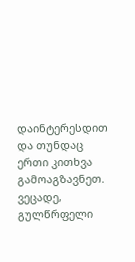დაინტერესდით და თუნდაც ერთი კითხვა გამოაგზავნეთ. ვეცადე, გულწრფელი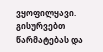ვყოფილყავი. გისურვებთ წარმატებას და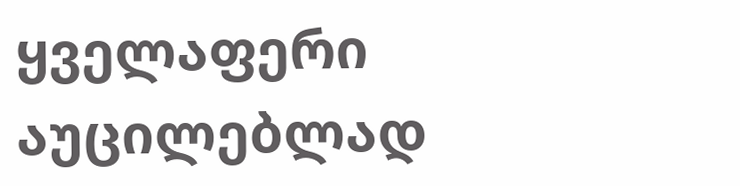ყველაფერი აუცილებლად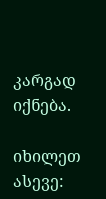კარგად იქნება.

იხილეთ ასევე: